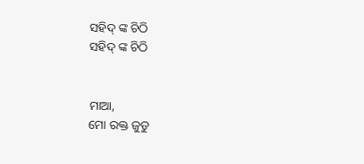ସହିଦ୍ ଙ୍କ ଚିଠି
ସହିଦ୍ ଙ୍କ ଚିଠି


ମାଆ,
ମୋ ରକ୍ତ ଜୁଡୁ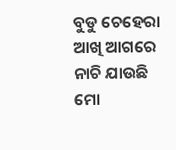ବୁଡୁ ଚେହେରା
ଆଖି ଆଗରେ ନାଚି ଯାଉଛି
ମୋ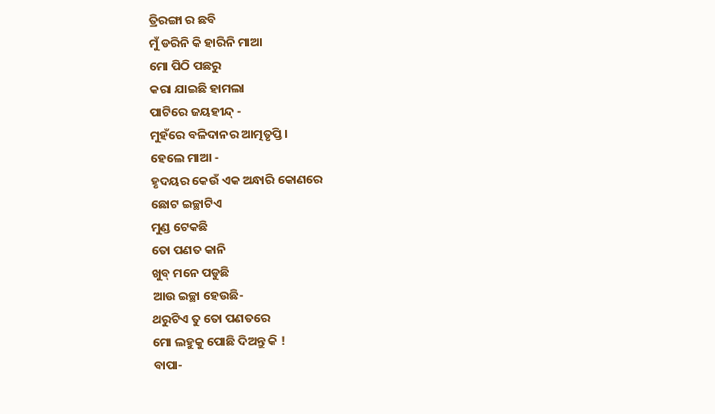ତ୍ରିରଙ୍ଗା ର ଛବି
ମୁଁ ଡରିନି କି ହାରିନି ମାଆ
ମୋ ପିଠି ପଛରୁ
କରା ଯାଇଛି ହାମଲା
ପାଟିରେ ଜୟହୀନ୍ଦ୍ -
ମୁହଁରେ ବଳିଦାନର ଆତ୍ମତୃପ୍ତି ।
ହେଲେ ମାଆ -
ହୃଦୟର କେଉଁ ଏକ ଅନ୍ଧାରି କୋଣରେ
ଛୋଟ ଇଚ୍ଛାଟିଏ
ମୁଣ୍ଡ ଟେକଛି
ତୋ ପଣତ କାନି
ଖୁବ୍ ମନେ ପଡୁଛି
ଆଉ ଇଚ୍ଛା ହେଉଛି-
ଥରୁଟିଏ ତୁ ତୋ ପଣତରେ
ମୋ ଲହୁକୁ ପୋଛି ଦିଅନ୍ତୁ କି !
ବାପା-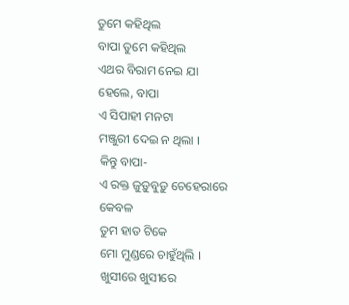ତୁମେ କହିଥିଲ
ବାପା ତୁମେ କହିଥିଲ
ଏଥର ବିରାମ ନେଇ ଯା
ହେଲେ, ବାପା
ଏ ସିପାହୀ ମନଟା
ମଞ୍ଜୁରୀ ଦେଇ ନ ଥିଲା ।
କିନ୍ତୁ ବାପା-
ଏ ରକ୍ତ ଜୁଡ଼ୁବୁଡ଼ୁ ଚେହେରାରେ
କେବଳ
ତୁମ ହାତ ଟିକେ
ମୋ ମୁଣ୍ଡରେ ଚାହୁଁଥିଲି ।
ଖୁସୀରେ ଖୁସୀରେ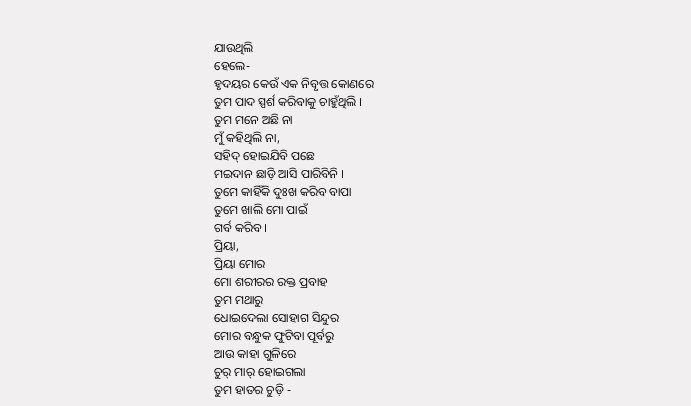ଯାଉଥିଲି
ହେଲେ-
ହୃଦୟର କେଉଁ ଏକ ନିବୃତ୍ତ କୋଣରେ
ତୁମ ପାଦ ସ୍ପର୍ଶ କରିବାକୁ ଚାହୁଁଥିଲି ।
ତୁମ ମନେ ଅଛି ନା
ମୁଁ କହିଥିଲି ନା,
ସହିଦ୍ ହୋଇଯିବି ପଛେ
ମଇଦାନ ଛାଡ଼ି ଆସି ପାରିବିନି ।
ତୁମେ କାହିଁକି ଦୁଃଖ କରିବ ବାପା
ତୁମେ ଖାଲି ମୋ ପାଇଁ
ଗର୍ବ କରିବ ।
ପ୍ରିୟା,
ପ୍ରିୟା ମୋର
ମୋ ଶରୀରର ରକ୍ତ ପ୍ରବାହ
ତୁମ ମଥାରୁ
ଧୋଇଦେଲା ସୋହାଗ ସିନ୍ଦୁର
ମୋର ବନ୍ଧୁକ ଫୁଟିବା ପୂର୍ବରୁ
ଆଉ କାହା ଗୁଳିରେ
ଚୁର୍ ମାର୍ ହୋଇଗଲା
ତୁମ ହାତର ଚୁଡ଼ି -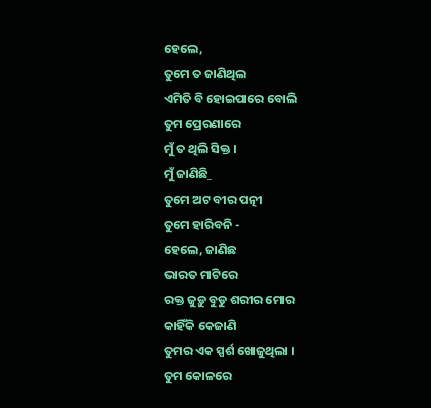ହେଲେ,
ତୁମେ ତ ଜାଣିଥିଲ
ଏମିତି ବି ହୋଇପାରେ ବୋଲି
ତୁମ ପ୍ରେରଣାରେ
ମୁଁ ତ ଥିଲି ସିକ୍ତ ।
ମୁଁ ଜାଣିଛି_
ତୁମେ ଅଟ ବୀର ପତ୍ନୀ
ତୁମେ ହାରିବନି -
ହେଲେ, ଜାଣିଛ
ଭାରତ ମାଟିରେ
ରକ୍ତ ଜୁଡ଼ୁ ବୁଡୁ ଶରୀର ମୋର
କାହିଁକି କେଜାଣି
ତୁମର ଏକ ସ୍ପର୍ଶ ଖୋଜୁଥିଲା ।
ତୁମ କୋଳରେ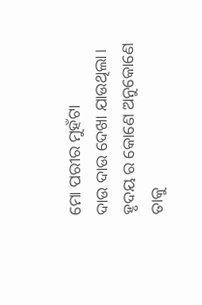ମୋ ପରୀର ମୁହଁଟା
ଦାଉ ଦାଉ ଦେଖା ଯାଉଥିଲା।
ହୃଦୟ ର କୋଣେ ଅନୁକୋଣେ
ତାକୁ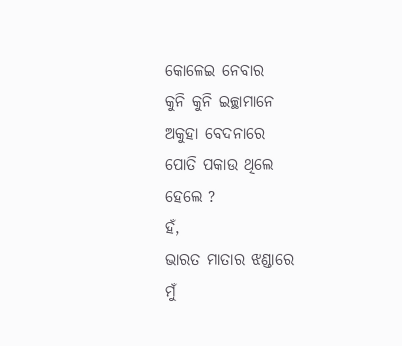କୋଳେଇ ନେବାର
କୁନି କୁନି ଇଚ୍ଛାମାନେ
ଅକୁହା ବେଦନାରେ
ପୋତି ପକାଉ ଥିଲେ
ହେଲେ ?
ହଁ,
ଭାରତ ମାତାର ଝଣ୍ଡାରେ
ମୁଁ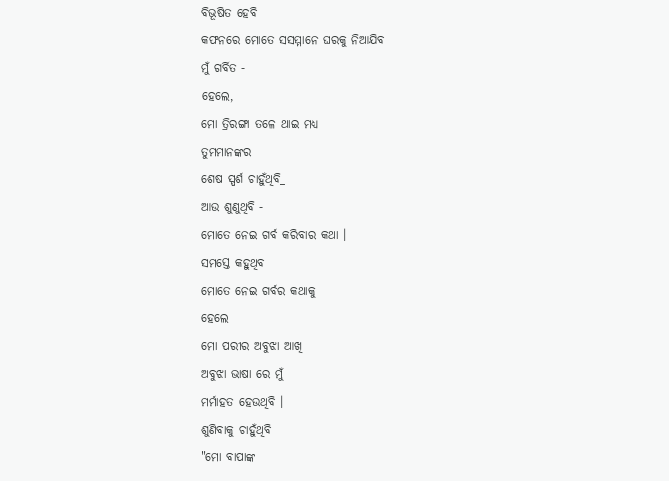ବିଭୂଷିତ ହେବି
କଫନରେ ମୋତେ ସସମ୍ମାନେ ଘରକୁ ନିଆଯିବ
ମୁଁ ଗର୍ବିତ -
ହେଲେ,
ମୋ ତ୍ରିରଙ୍ଗା ତଳେ ଥାଇ ମଧ୍ୟ
ତୁମମାନଙ୍କର
ଶେଷ ସ୍ପର୍ଶ ଚାହୁଁଥିବି_
ଆଉ ଶୁଣୁଥିବି -
ମୋତେ ନେଇ ଗର୍ବ କରିବାର କଥା ।
ସମସ୍ତେ କହୁଥିବ
ମୋତେ ନେଇ ଗର୍ବର କଥାକୁ
ହେଲେ
ମୋ ପରୀର ଅବୁଝା ଆଖି
ଅବୁଝା ଭାଷା ରେ ମୁଁ
ମର୍ମାହତ ହେଉଥିବି ।
ଶୁଣିବାକୁ ଚାହୁଁଥିବି
"ମୋ ବାପାଙ୍କ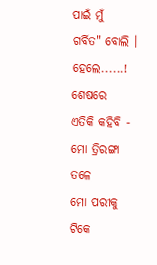ପାଇଁ ମୁଁ
ଗର୍ବିତ" ବୋଲି ।
ହେଲେ......!
ଶେଷରେ
ଏତିକି କହିବି -
ମୋ ତ୍ରିରଙ୍ଗା ତଳେ
ମୋ ପରୀକୁ ଟିକେ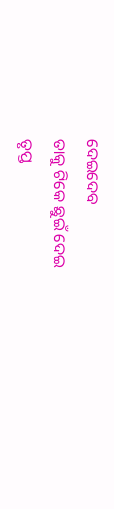ଦେଇଦେବ
ତାକୁ ଟିକେ ଛୁଇଁ ଦେଇ
ତୃପ୍ତ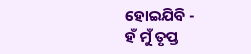ହୋଇଯିବି -
ହଁ ମୁଁ ତୃପ୍ତ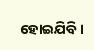ହୋଇଯିବି।